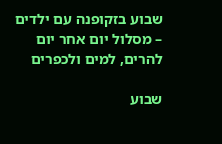שבוע בזקופנה עם ילדים – מסלול יום אחר יום להרים, למים ולכפרים

שבוע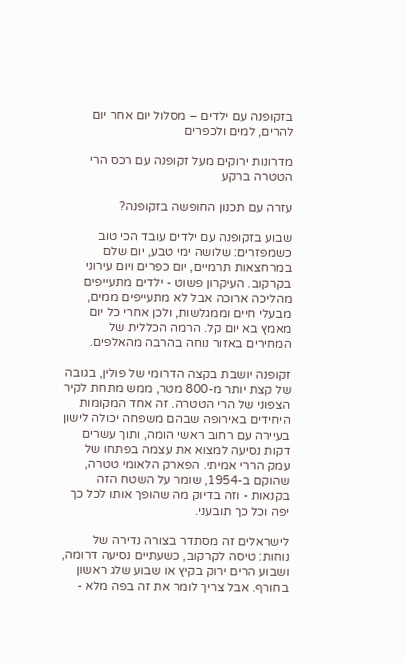בזקופנה עם ילדים – מסלול יום אחר יום להרים, למים ולכפרים

מדרונות ירוקים מעל זקופנה עם רכס הרי הטטרה ברקע

עזרה עם תכנון החופשה בזקופנה?

שבוע בזקופנה עם ילדים עובד הכי טוב כשמפזרים: שלושה ימי טבע, יום שלם במרחצאות תרמיים, יום כפרים ויום עירוני בקרקוב. העיקרון פשוט - ילדים מתעייפים מהליכה ארוכה אבל לא מתעייפים ממים, מבעלי חיים וממגלשות, ולכן אחרי כל יום מאמץ בא יום קל. הרמה הכללית של המחירים באזור נוחה בהרבה מהאלפים.

זקופנה יושבת בקצה הדרומי של פולין, בגובה של קצת יותר מ-800 מטר, ממש מתחת לקיר הצפוני של הרי הטטרה. זה אחד המקומות היחידים באירופה שבהם משפחה יכולה לישון בעיירה עם רחוב ראשי הומה, ותוך עשרים דקות נסיעה למצוא את עצמה בפתחו של עמק הררי אמיתי. הפארק הלאומי טטרה, שהוקם ב-1954, שומר על השטח הזה בקנאות - וזה בדיוק מה שהופך אותו לכל כך יפה וכל כך תובעני.

לישראלים זה מסתדר בצורה נדירה של נוחות: טיסה לקרקוב, כשעתיים נסיעה דרומה, ושבוע הרים ירוק בקיץ או שבוע שלג ראשון בחורף. אבל צריך לומר את זה בפה מלא -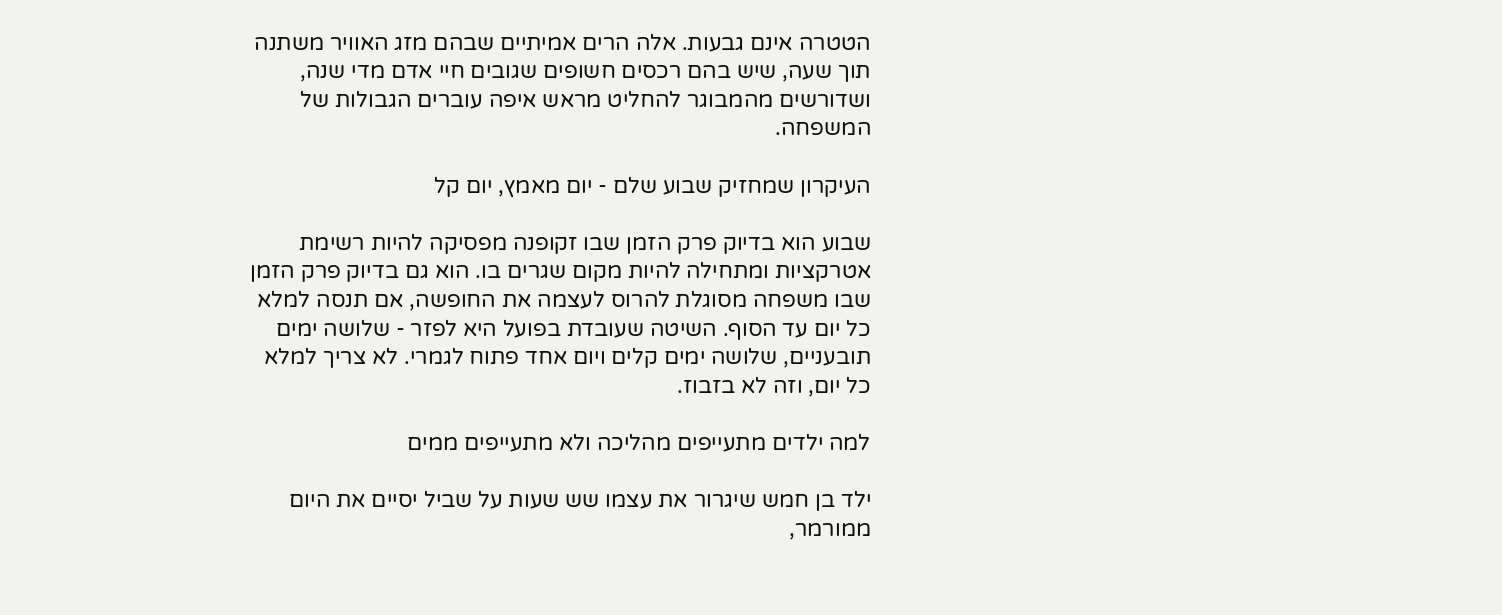הטטרה אינם גבעות. אלה הרים אמיתיים שבהם מזג האוויר משתנה תוך שעה, שיש בהם רכסים חשופים שגובים חיי אדם מדי שנה, ושדורשים מהמבוגר להחליט מראש איפה עוברים הגבולות של המשפחה.

העיקרון שמחזיק שבוע שלם - יום מאמץ, יום קל

שבוע הוא בדיוק פרק הזמן שבו זקופנה מפסיקה להיות רשימת אטרקציות ומתחילה להיות מקום שגרים בו. הוא גם בדיוק פרק הזמן שבו משפחה מסוגלת להרוס לעצמה את החופשה, אם תנסה למלא כל יום עד הסוף. השיטה שעובדת בפועל היא לפזר - שלושה ימים תובעניים, שלושה ימים קלים ויום אחד פתוח לגמרי. לא צריך למלא כל יום, וזה לא בזבוז.

למה ילדים מתעייפים מהליכה ולא מתעייפים ממים

ילד בן חמש שיגרור את עצמו שש שעות על שביל יסיים את היום ממורמר,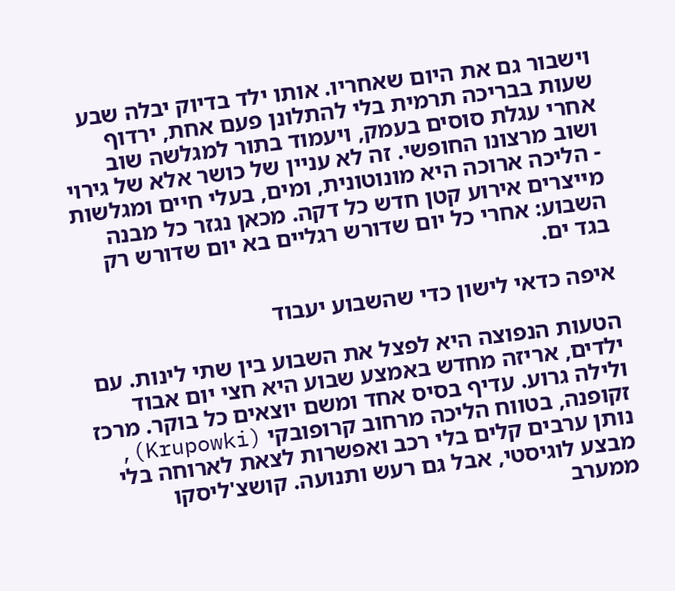וישבור גם את היום שאחריו. אותו ילד בדיוק יבלה שבע שעות בבריכה תרמית בלי להתלונן פעם אחת, ירדוף אחרי עגלת סוסים בעמק, ויעמוד בתור למגלשה שוב ושוב מרצונו החופשי. זה לא עניין של כושר אלא של גירוי - הליכה ארוכה היא מונוטונית, ומים, בעלי חיים ומגלשות מייצרים אירוע קטן חדש כל דקה. מכאן נגזר כל מבנה השבוע: אחרי כל יום שדורש רגליים בא יום שדורש רק בגד ים.

איפה כדאי לישון כדי שהשבוע יעבוד

הטעות הנפוצה היא לפצל את השבוע בין שתי לינות. עם ילדים, אריזה מחדש באמצע שבוע היא חצי יום אבוד ולילה גרוע. עדיף בסיס אחד ומשם יוצאים כל בוקר. מרכז זקופנה, בטווח הליכה מרחוב קרופובקי (Krupowki), נותן ערבים קלים בלי רכב ואפשרות לצאת לארוחה בלי מבצע לוגיסטי, אבל גם רעש ותנועה. קושצ'ליסקו ממערב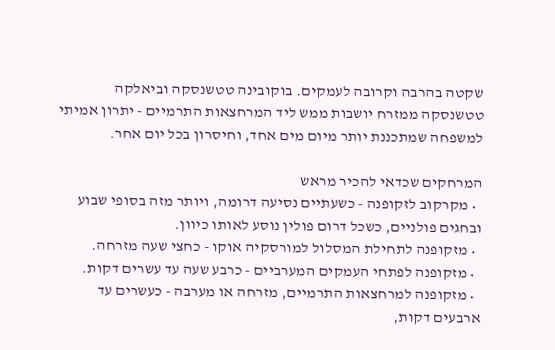שקטה בהרבה וקרובה לעמקים. בוקובינה טטשנסקה וביאלקה טטשנסקה ממזרח יושבות ממש ליד המרחצאות התרמיים - יתרון אמיתי למשפחה שמתכננת יותר מיום מים אחד, וחיסרון בכל יום אחר.

המרחקים שכדאי להכיר מראש
  • מקרקוב לזקופנה - כשעתיים נסיעה דרומה, ויותר מזה בסופי שבוע ובחגים פולניים, כשכל דרום פולין נוסע לאותו כיוון.
  • מזקופנה לתחילת המסלול למורסקיה אוקו - כחצי שעה מזרחה.
  • מזקופנה לפתחי העמקים המערביים - כרבע שעה עד עשרים דקות.
  • מזקופנה למרחצאות התרמיים, מזרחה או מערבה - כעשרים עד ארבעים דקות,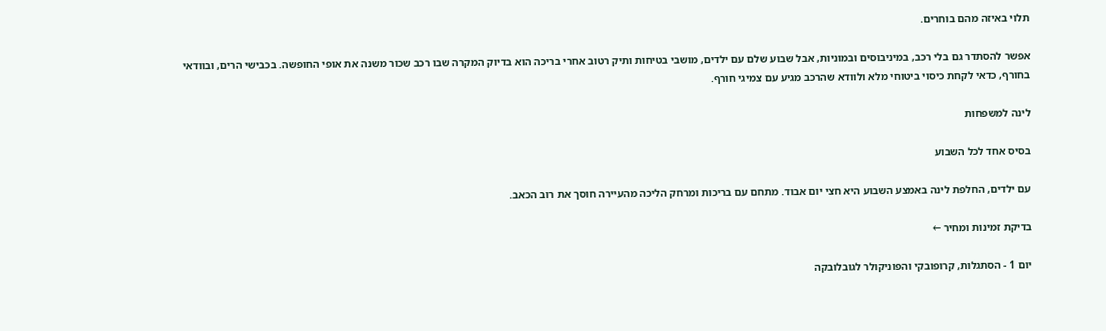תלוי באיזה מהם בוחרים.

אפשר להסתדר גם בלי רכב, במיניבוסים ובמוניות, אבל שבוע שלם עם ילדים, מושבי בטיחות ותיק רטוב אחרי בריכה הוא בדיוק המקרה שבו רכב שכור משנה את אופי החופשה. בכבישי הרים, ובוודאי בחורף, כדאי לקחת כיסוי ביטוחי מלא ולוודא שהרכב מגיע עם צמיגי חורף.

לינה למשפחות

בסיס אחד לכל השבוע

עם ילדים, החלפת לינה באמצע השבוע היא חצי יום אבוד. מתחם עם בריכות ומרחק הליכה מהעיירה חוסך את רוב הכאב.

בדיקת זמינות ומחיר ←

יום 1 - הסתגלות, קרופובקי והפוניקולר לגובלובקה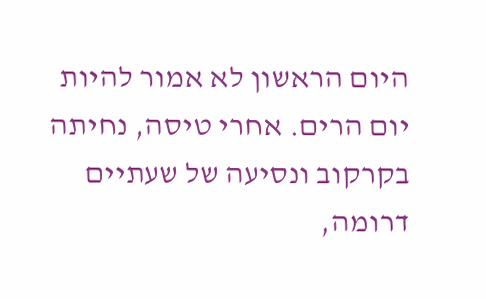היום הראשון לא אמור להיות יום הרים. אחרי טיסה, נחיתה בקרקוב ונסיעה של שעתיים דרומה,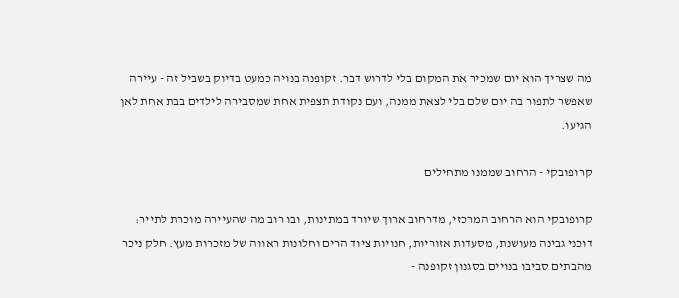מה שצריך הוא יום שמכיר את המקום בלי לדרוש דבר. זקופנה בנויה כמעט בדיוק בשביל זה - עיירה שאפשר לתפור בה יום שלם בלי לצאת ממנה, ועם נקודת תצפית אחת שמסבירה לילדים בבת אחת לאן הגיעו.

קרופובקי - הרחוב שממנו מתחילים

קרופובקי הוא הרחוב המרכזי, מדרחוב ארוך שיורד במתינות, ובו רוב מה שהעיירה מוכרת לתייר: דוכני גבינה מעושנת, מסעדות אזוריות, חנויות ציוד הרים וחלונות ראווה של מזכרות מעץ. חלק ניכר מהבתים סביבו בנויים בסגנון זקופנה -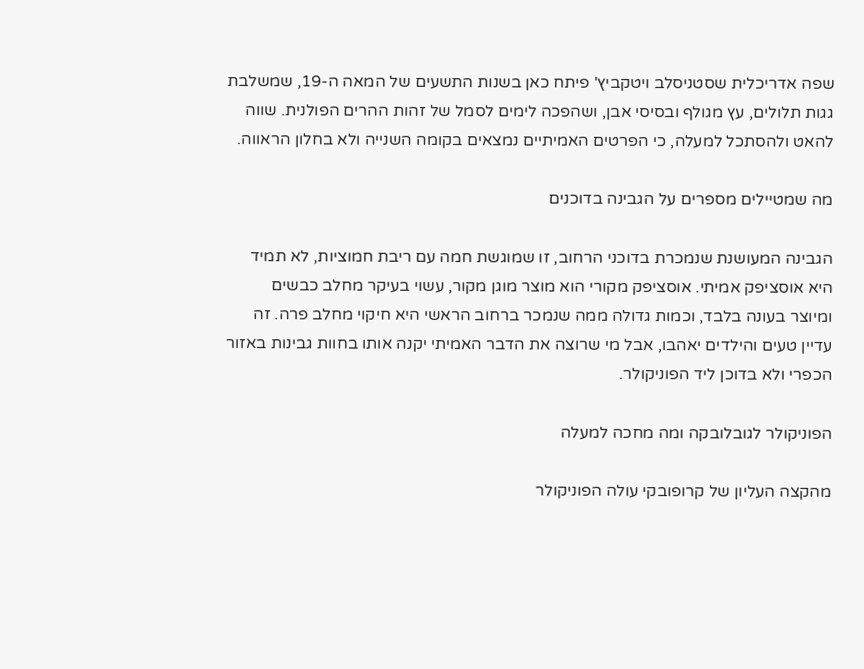שפה אדריכלית שסטניסלב ויטקביץ' פיתח כאן בשנות התשעים של המאה ה-19, שמשלבת גגות תלולים, עץ מגולף ובסיסי אבן, ושהפכה לימים לסמל של זהות ההרים הפולנית. שווה להאט ולהסתכל למעלה, כי הפרטים האמיתיים נמצאים בקומה השנייה ולא בחלון הראווה.

מה שמטיילים מספרים על הגבינה בדוכנים

הגבינה המעושנת שנמכרת בדוכני הרחוב, זו שמוגשת חמה עם ריבת חמוציות, לא תמיד היא אוסציפק אמיתי. אוסציפק מקורי הוא מוצר מוגן מקור, עשוי בעיקר מחלב כבשים ומיוצר בעונה בלבד, וכמות גדולה ממה שנמכר ברחוב הראשי היא חיקוי מחלב פרה. זה עדיין טעים והילדים יאהבו, אבל מי שרוצה את הדבר האמיתי יקנה אותו בחוות גבינות באזור הכפרי ולא בדוכן ליד הפוניקולר.

הפוניקולר לגובלובקה ומה מחכה למעלה

מהקצה העליון של קרופובקי עולה הפוניקולר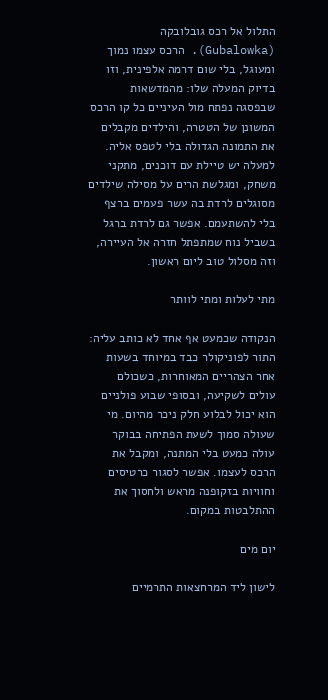התלול אל רכס גובלובקה (Gubalowka). הרכס עצמו נמוך ומעוגל, בלי שום דרמה אלפינית, וזו בדיוק המעלה שלו: מהמדשאות שבפסגה נפתח מול העיניים כל קו הרכס המשונן של הטטרה, והילדים מקבלים את התמונה הגדולה בלי לטפס אליה. למעלה יש טיילת עם דוכנים, מתקני משחק, ומגלשת הרים על מסילה שילדים מסוגלים לרדת בה עשר פעמים ברצף בלי להשתעמם. אפשר גם לרדת ברגל בשביל נוח שמתפתל חזרה אל העיירה, וזה מסלול טוב ליום ראשון.

מתי לעלות ומתי לוותר

הנקודה שכמעט אף אחד לא כותב עליה: התור לפוניקולר כבד במיוחד בשעות אחר הצהריים המאוחרות, כשכולם עולים לשקיעה, ובסופי שבוע פולניים הוא יכול לבלוע חלק ניכר מהיום. מי שעולה סמוך לשעת הפתיחה בבוקר עולה כמעט בלי המתנה, ומקבל את הרכס לעצמו. אפשר לסגור כרטיסים וחוויות בזקופנה מראש ולחסוך את ההתלבטות במקום.

יום מים

לישון ליד המרחצאות התרמיים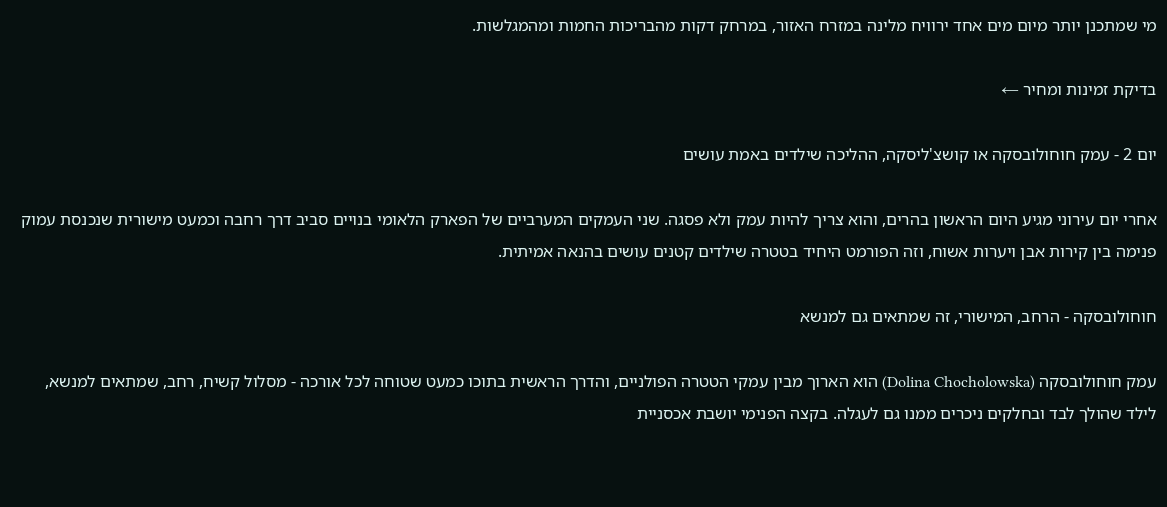מי שמתכנן יותר מיום מים אחד ירוויח מלינה במזרח האזור, במרחק דקות מהבריכות החמות ומהמגלשות.

בדיקת זמינות ומחיר ←

יום 2 - עמק חוחולובסקה או קושצ'ליסקה, ההליכה שילדים באמת עושים

אחרי יום עירוני מגיע היום הראשון בהרים, והוא צריך להיות עמק ולא פסגה. שני העמקים המערביים של הפארק הלאומי בנויים סביב דרך רחבה וכמעט מישורית שנכנסת עמוק פנימה בין קירות אבן ויערות אשוח, וזה הפורמט היחיד בטטרה שילדים קטנים עושים בהנאה אמיתית.

חוחולובסקה - הרחב, המישורי, זה שמתאים גם למנשא

עמק חוחולובסקה (Dolina Chocholowska) הוא הארוך מבין עמקי הטטרה הפולניים, והדרך הראשית בתוכו כמעט שטוחה לכל אורכה - מסלול קשיח, רחב, שמתאים למנשא, לילד שהולך לבד ובחלקים ניכרים ממנו גם לעגלה. בקצה הפנימי יושבת אכסניית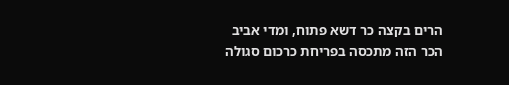הרים בקצה כר דשא פתוח, ומדי אביב הכר הזה מתכסה בפריחת כרכום סגולה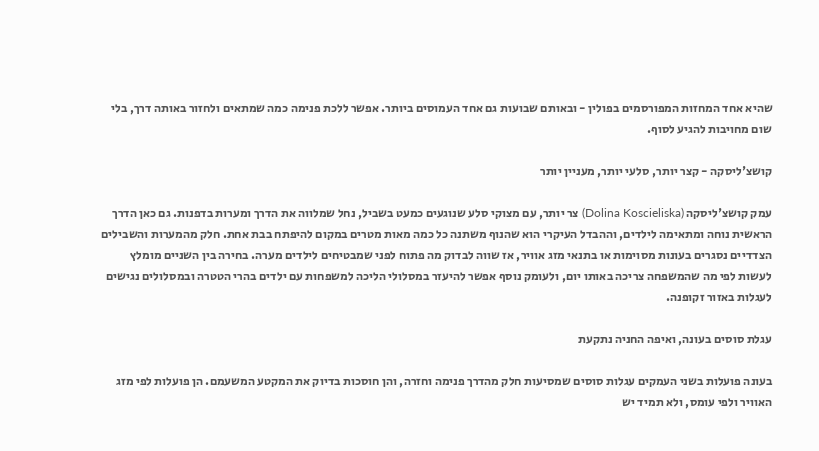שהיא אחד המחזות המפורסמים בפולין - ובאותם שבועות גם אחד העמוסים ביותר. אפשר ללכת פנימה כמה שמתאים ולחזור באותה דרך, בלי שום מחויבות להגיע לסוף.

קושצ'ליסקה - קצר יותר, סלעי יותר, מעניין יותר

עמק קושצ'ליסקה (Dolina Koscieliska) צר יותר, עם מצוקי סלע שנוגעים כמעט בשביל, נחל שמלווה את הדרך ומערות בדפנות. גם כאן הדרך הראשית נוחה ומתאימה לילדים, וההבדל העיקרי הוא שהנוף משתנה כל כמה מאות מטרים במקום להיפתח בבת אחת. חלק מהמערות והשבילים הצדדיים נסגרים בעונות מסוימות או בתנאי מזג אוויר, אז שווה לבדוק מה פתוח לפני שמבטיחים לילדים מערה. בחירה בין השניים מומלץ לעשות לפי מה שהמשפחה צריכה באותו יום, ולעומק נוסף אפשר להיעזר במסלולי הליכה למשפחות עם ילדים בהרי הטטרה ובמסלולים נגישים לעגלות באזור זקופנה.

עגלת סוסים בעונה, ואיפה החניה נתקעת

בעונה פועלות בשני העמקים עגלות סוסים שמסיעות חלק מהדרך פנימה וחזרה, והן חוסכות בדיוק את המקטע המשעמם. הן פועלות לפי מזג האוויר ולפי עומס, ולא תמיד יש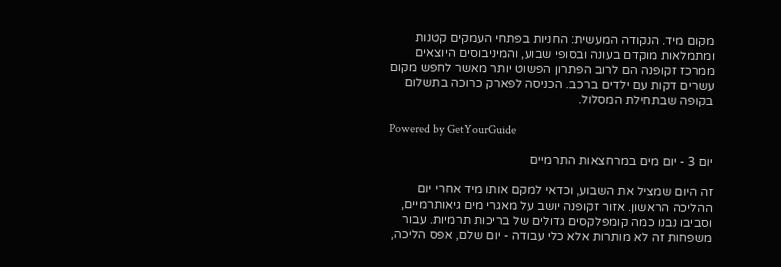מקום מיד. הנקודה המעשית: החניות בפתחי העמקים קטנות ומתמלאות מוקדם בעונה ובסופי שבוע, והמיניבוסים היוצאים ממרכז זקופנה הם לרוב הפתרון הפשוט יותר מאשר לחפש מקום עשרים דקות עם ילדים ברכב. הכניסה לפארק כרוכה בתשלום בקופה שבתחילת המסלול.

Powered by GetYourGuide

יום 3 - יום מים במרחצאות התרמיים

זה היום שמציל את השבוע, וכדאי למקם אותו מיד אחרי יום ההליכה הראשון. אזור זקופנה יושב על מאגרי מים גיאותרמיים, וסביבו נבנו כמה קומפלקסים גדולים של בריכות תרמיות. עבור משפחות זה לא מותרות אלא כלי עבודה - יום שלם, אפס הליכה,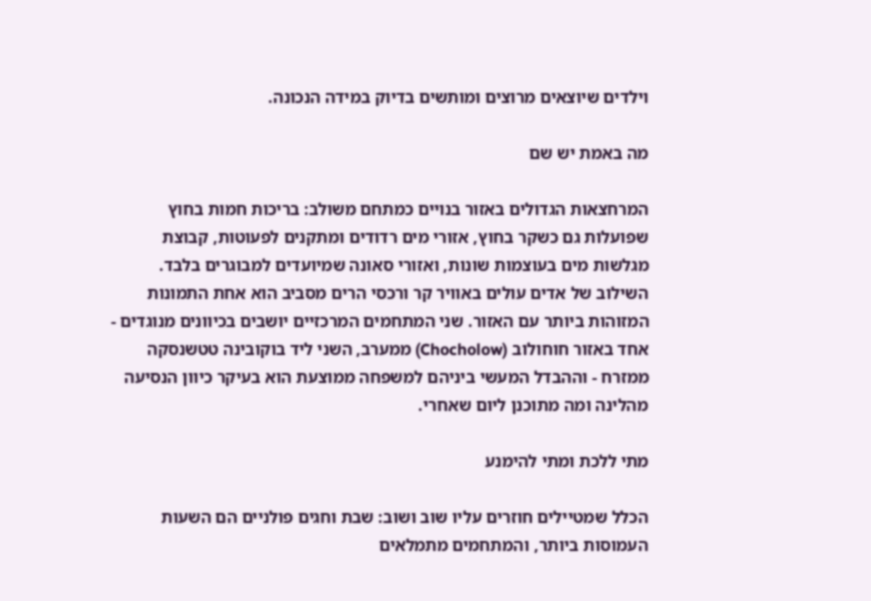וילדים שיוצאים מרוצים ומותשים בדיוק במידה הנכונה.

מה באמת יש שם

המרחצאות הגדולים באזור בנויים כמתחם משולב: בריכות חמות בחוץ שפועלות גם כשקר בחוץ, אזורי מים רדודים ומתקנים לפעוטות, קבוצת מגלשות מים בעוצמות שונות, ואזורי סאונה שמיועדים למבוגרים בלבד. השילוב של אדים עולים באוויר קר ורכסי הרים מסביב הוא אחת התמונות המזוהות ביותר עם האזור. שני המתחמים המרכזיים יושבים בכיוונים מנוגדים - אחד באזור חוחולוב (Chocholow) ממערב, השני ליד בוקובינה טטשנסקה ממזרח - וההבדל המעשי ביניהם למשפחה ממוצעת הוא בעיקר כיוון הנסיעה מהלינה ומה מתוכנן ליום שאחרי.

מתי ללכת ומתי להימנע

הכלל שמטיילים חוזרים עליו שוב ושוב: שבת וחגים פולניים הם השעות העמוסות ביותר, והמתחמים מתמלאים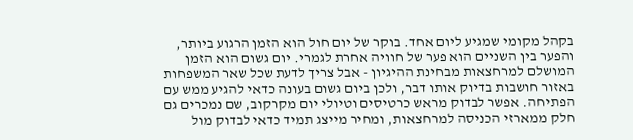בקהל מקומי שמגיע ליום אחד. בוקר של יום חול הוא הזמן הרגוע ביותר, והפער בין השניים הוא פער של חוויה אחרת לגמרי. יום גשום הוא הזמן המושלם למרחצאות מבחינת ההיגיון - אבל צריך לדעת שכל שאר המשפחות באזור חושבות בדיוק אותו דבר, ולכן ביום גשום בעונה כדאי להגיע ממש עם הפתיחה. אפשר לבדוק מראש כרטיסים וטיולי יום מקרקוב, שם נמכרים גם חלק ממארזי הכניסה למרחצאות, ומחיר מייצג תמיד כדאי לבדוק מול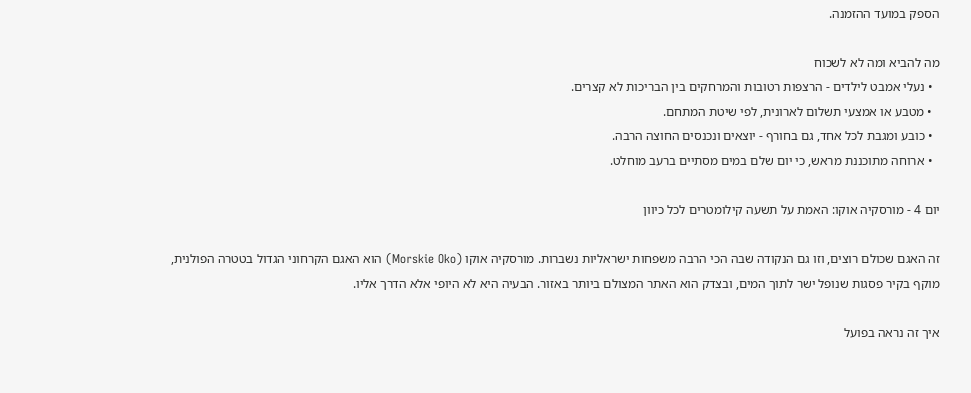הספק במועד ההזמנה.

מה להביא ומה לא לשכוח
  • נעלי אמבט לילדים - הרצפות רטובות והמרחקים בין הבריכות לא קצרים.
  • מטבע או אמצעי תשלום לארונית, לפי שיטת המתחם.
  • כובע ומגבת לכל אחד, גם בחורף - יוצאים ונכנסים החוצה הרבה.
  • ארוחה מתוכננת מראש, כי יום שלם במים מסתיים ברעב מוחלט.

יום 4 - מורסקיה אוקו: האמת על תשעה קילומטרים לכל כיוון

זה האגם שכולם רוצים, וזו גם הנקודה שבה הכי הרבה משפחות ישראליות נשברות. מורסקיה אוקו (Morskie Oko) הוא האגם הקרחוני הגדול בטטרה הפולנית, מוקף בקיר פסגות שנופל ישר לתוך המים, ובצדק הוא האתר המצולם ביותר באזור. הבעיה היא לא היופי אלא הדרך אליו.

איך זה נראה בפועל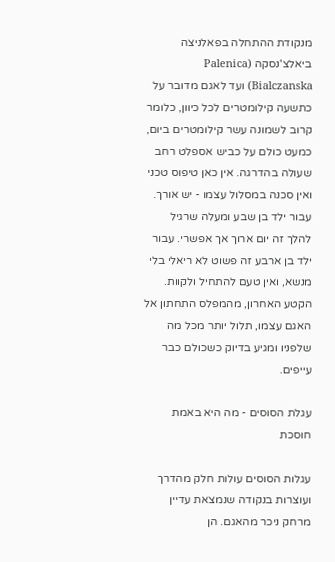מנקודת ההתחלה בפאלניצה ביאלצ'נסקה (Palenica Bialczanska) ועד לאגם מדובר על כתשעה קילומטרים לכל כיוון, כלומר קרוב לשמונה עשר קילומטרים ביום, כמעט כולם על כביש אספלט רחב שעולה בהדרגה. אין כאן טיפוס טכני ואין סכנה במסלול עצמו - יש אורך. עבור ילד בן שבע ומעלה שרגיל להלך זה יום ארוך אך אפשרי. עבור ילד בן ארבע זה פשוט לא ריאלי בלי מנשא, ואין טעם להתחיל ולקוות. הקטע האחרון, מהמפלס התחתון אל האגם עצמו, תלול יותר מכל מה שלפניו ומגיע בדיוק כשכולם כבר עייפים.

עגלת הסוסים - מה היא באמת חוסכת

עגלות הסוסים עולות חלק מהדרך ועוצרות בנקודה שנמצאת עדיין מרחק ניכר מהאגם. הן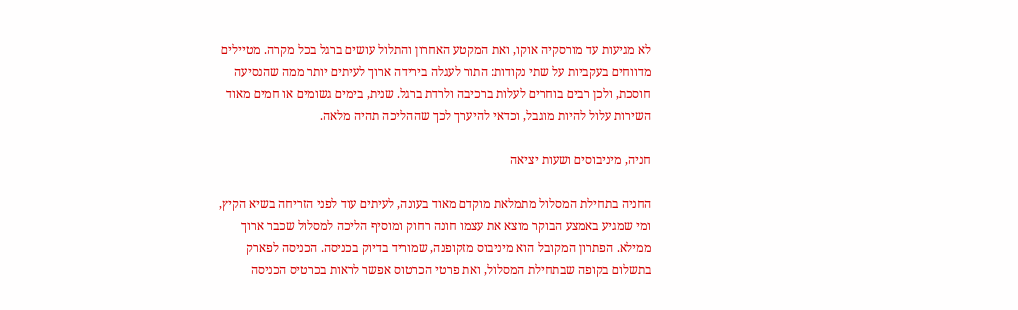לא מגיעות עד מורסקיה אוקו, ואת המקטע האחרון והתלול עושים ברגל בכל מקרה. מטיילים מדווחים בעקביות על שתי נקודות: התור לעגלה בירידה ארוך לעיתים יותר ממה שהנסיעה חוסכת, ולכן רבים בוחרים לעלות ברכיבה ולרדת ברגל. שנית, בימים גשומים או חמים מאוד השירות עלול להיות מוגבל, וכדאי להיערך לכך שההליכה תהיה מלאה.

חניה, מיניבוסים ושעות יציאה

החניה בתחילת המסלול מתמלאת מוקדם מאוד בעונה, לעיתים עוד לפני הזריחה בשיא הקיץ, ומי שמגיע באמצע הבוקר מוצא את עצמו חונה רחוק ומוסיף הליכה למסלול שכבר ארוך ממילא. הפתרון המקובל הוא מיניבוס מזקופנה, שמוריד בדיוק בכניסה. הכניסה לפארק בתשלום בקופה שבתחילת המסלול, ואת פרטי הכרטוס אפשר לראות בכרטיס הכניסה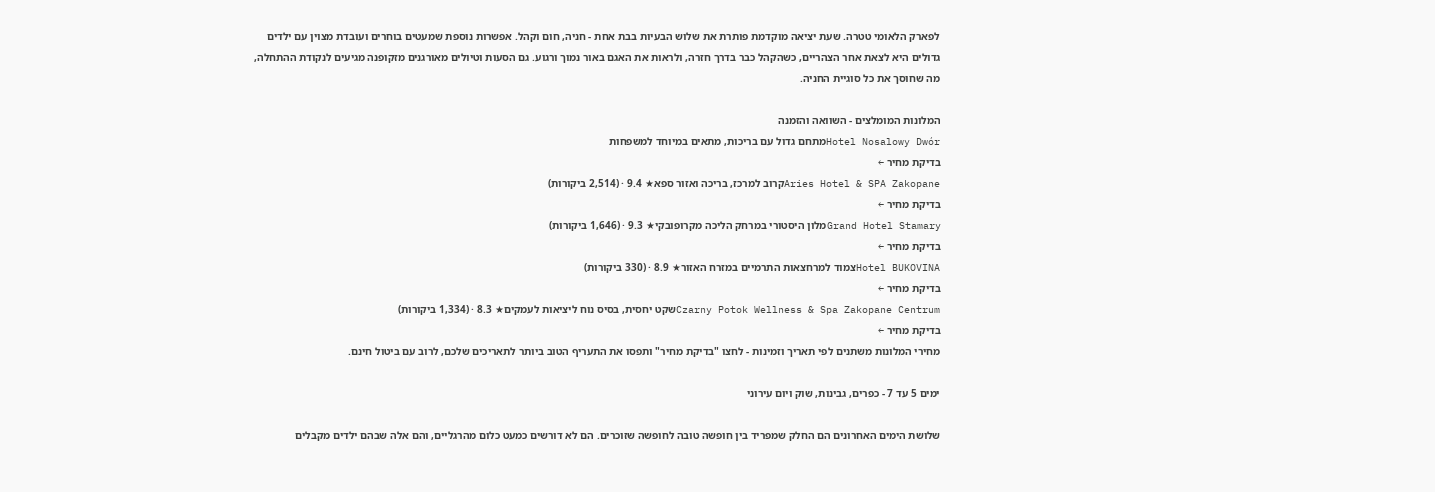לפארק הלאומי טטרה. שעת יציאה מוקדמת פותרת את שלוש הבעיות בבת אחת - חניה, חום וקהל. אפשרות נוספת שמעטים בוחרים ועובדת מצוין עם ילדים גדולים היא לצאת אחר הצהריים, כשהקהל כבר בדרך חזרה, ולראות את האגם באור נמוך ורגוע. גם הסעות וטיולים מאורגנים מזקופנה מגיעים לנקודת ההתחלה, מה שחוסך את כל סוגיית החניה.

המלונות המומלצים - השוואה והזמנה
Hotel Nosalowy Dwórמתחם גדול עם בריכות, מתאים במיוחד למשפחות
בדיקת מחיר ←
Aries Hotel & SPA Zakopaneקרוב למרכז, בריכה ואזור ספא★ 9.4 · (2,514 ביקורות)
בדיקת מחיר ←
Grand Hotel Stamaryמלון היסטורי במרחק הליכה מקרופובקי★ 9.3 · (1,646 ביקורות)
בדיקת מחיר ←
Hotel BUKOVINAצמוד למרחצאות התרמיים במזרח האזור★ 8.9 · (330 ביקורות)
בדיקת מחיר ←
Czarny Potok Wellness & Spa Zakopane Centrumשקט יחסית, בסיס נוח ליציאות לעמקים★ 8.3 · (1,334 ביקורות)
בדיקת מחיר ←
מחירי המלונות משתנים לפי תאריך וזמינות - לחצו "בדיקת מחיר" ותפסו את התעריף הטוב ביותר לתאריכים שלכם, לרוב עם ביטול חינם.

ימים 5 עד 7 - כפרים, גבינות, שוק ויום עירוני

שלושת הימים האחרונים הם החלק שמפריד בין חופשה טובה לחופשה שזוכרים. הם לא דורשים כמעט כלום מהרגליים, והם אלה שבהם ילדים מקבלים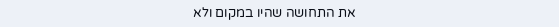את התחושה שהיו במקום ולא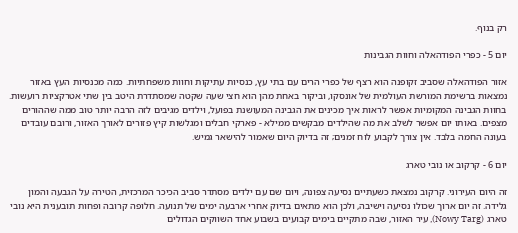רק בנוף.

יום 5 - כפרי הפודהאלה וחוות הגבינות

אזור הפודהאלה שסביב זקופנה הוא רצף של כפרי הרים עם בתי עץ, כנסיות עתיקות וחוות משפחתיות. כמה מכנסיות העץ באזור נמצאות ברשימת המורשת העולמית של אונסקו, וביקור באחת מהן הוא חצי שעה שקטה שמסתדרת היטב בין שתי אטרקציות רועשות. בחוות הגבינה המקומיות אפשר לראות איך מכינים את הגבינה המעושנת בפועל, וילדים מגיבים לזה הרבה יותר טוב ממה שההורים מצפים. באותו יום אפשר לשלב את מה שהילדים מבקשים ממילא - פארקי חבלים ומגלשות קיץ פזורים לאורך האזור, ורובם עובדים בעונה החמה בלבד. אין צורך לקבוע לוח זמנים; זה בדיוק היום שאמור להישאר גמיש.

יום 6 - קרקוב או נובי טארג

זה היום העירוני. קרקוב נמצאת כשעתיים נסיעה צפונה, ויום שם עם ילדים מסתדר סביב הכיכר המרכזית, הטירה על הגבעה והמון גלידה. זה יום ארוך שכולו נסיעה וישיבה, ולכן הוא מתאים בדיוק אחרי ארבעה ימים של תנועה. חלופה קרובה ופחות תובענית היא נובי טארג (Nowy Targ), עיר האזור, שבה מתקיים בימים קבועים בשבוע אחד השווקים הגדולים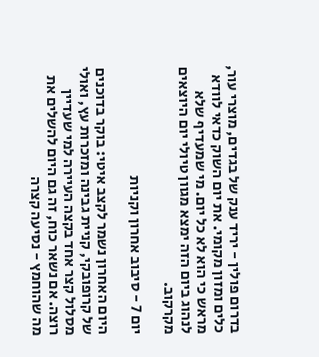בדרום פולין - יריד ענק של בגדים, מוצרי עור, כלים ומזון מקומי. את יום השוק כדאי לוודא מראש כי הוא לא כל יום. מי שמעדיף שלא לנהוג ביום הזה ימצא מגוון טיולי יום היוצאים מקרקוב.

יום 7 - סיבוב אחרון וקניות

היום האחרון נשמר לקצב איטי: בוקר בדוכנים של קרופובקי, קניית גבינה ומזכרות עץ, ואולי מסלול קצר אחד בקצה העיירה למי שעדיין רוצה. אם נשאר כוח, זה גם היום להשלים את מה שהוחמץ - נסיעה קצרה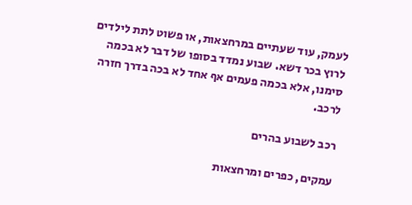לעמק, עוד שעתיים במרחצאות, או פשוט לתת לילדים לרוץ בכר דשא. שבוע נמדד בסופו של דבר לא בכמה סימנו, אלא בכמה פעמים אף אחד לא בכה בדרך חזרה לרכב.

רכב לשבוע בהרים

עמקים, כפרים ומרחצאות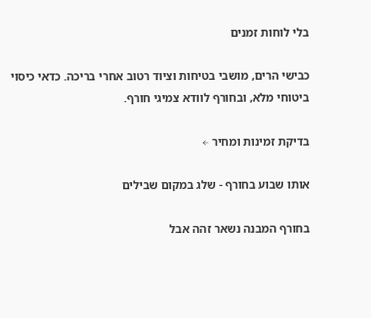בלי לוחות זמנים

כבישי הרים, מושבי בטיחות וציוד רטוב אחרי בריכה. כדאי כיסוי ביטוחי מלא, ובחורף לוודא צמיגי חורף.

בדיקת זמינות ומחיר ←

אותו שבוע בחורף - שלג במקום שבילים

בחורף המבנה נשאר זהה אבל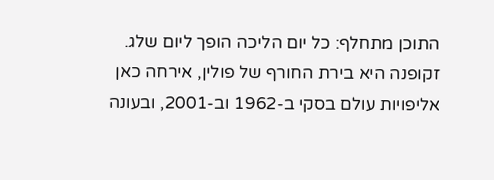התוכן מתחלף: כל יום הליכה הופך ליום שלג. זקופנה היא בירת החורף של פולין, אירחה כאן אליפויות עולם בסקי ב-1962 וב-2001, ובעונה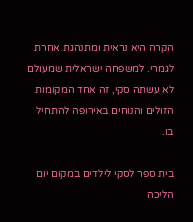הקרה היא נראית ומתנהגת אחרת לגמרי. למשפחה ישראלית שמעולם לא עשתה סקי, זה אחד המקומות הזולים והנוחים באירופה להתחיל בו.

בית ספר לסקי לילדים במקום יום הליכה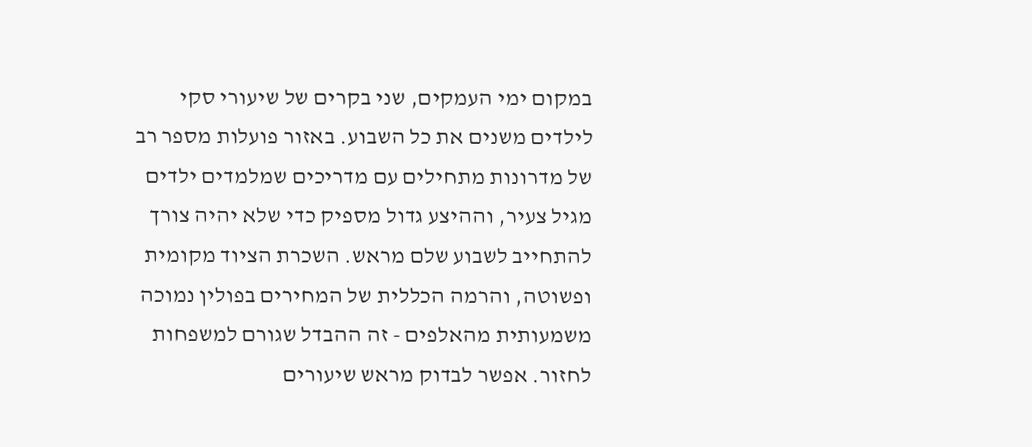במקום ימי העמקים, שני בקרים של שיעורי סקי לילדים משנים את כל השבוע. באזור פועלות מספר רב של מדרונות מתחילים עם מדריכים שמלמדים ילדים מגיל צעיר, וההיצע גדול מספיק כדי שלא יהיה צורך להתחייב לשבוע שלם מראש. השכרת הציוד מקומית ופשוטה, והרמה הכללית של המחירים בפולין נמוכה משמעותית מהאלפים - זה ההבדל שגורם למשפחות לחזור. אפשר לבדוק מראש שיעורים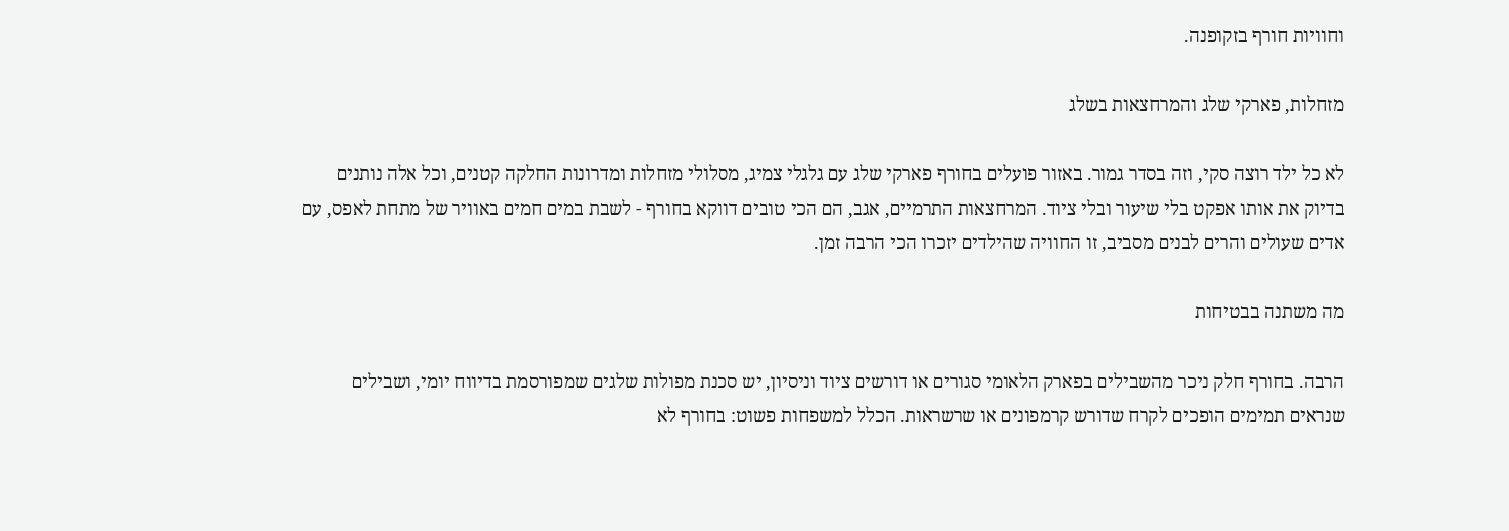וחוויות חורף בזקופנה.

מזחלות, פארקי שלג והמרחצאות בשלג

לא כל ילד רוצה סקי, וזה בסדר גמור. באזור פועלים בחורף פארקי שלג עם גלגלי צמיג, מסלולי מזחלות ומדרונות החלקה קטנים, וכל אלה נותנים בדיוק את אותו אפקט בלי שיעור ובלי ציוד. המרחצאות התרמיים, אגב, הם הכי טובים דווקא בחורף - לשבת במים חמים באוויר של מתחת לאפס, עם אדים שעולים והרים לבנים מסביב, זו החוויה שהילדים יזכרו הכי הרבה זמן.

מה משתנה בבטיחות

הרבה. בחורף חלק ניכר מהשבילים בפארק הלאומי סגורים או דורשים ציוד וניסיון, יש סכנת מפולות שלגים שמפורסמת בדיווח יומי, ושבילים שנראים תמימים הופכים לקרח שדורש קרמפונים או שרשראות. הכלל למשפחות פשוט: בחורף לא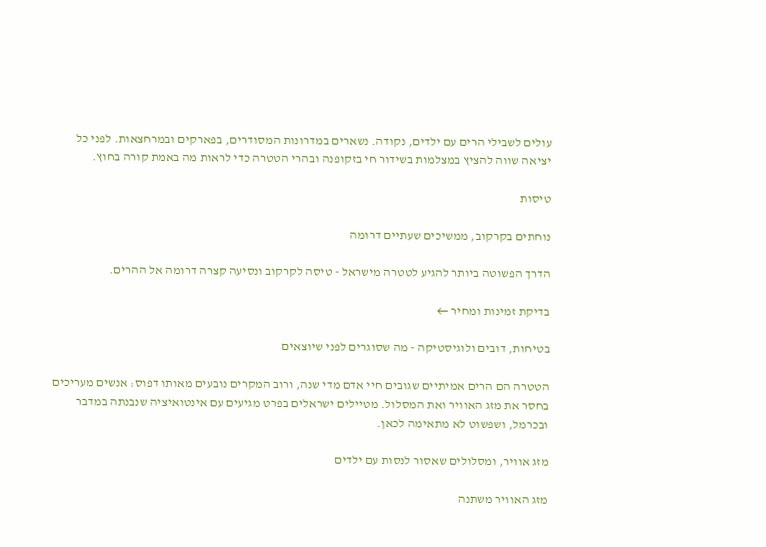עולים לשבילי הרים עם ילדים, נקודה. נשארים במדרונות המסודרים, בפארקים ובמרחצאות. לפני כל יציאה שווה להציץ במצלמות בשידור חי בזקופנה ובהרי הטטרה כדי לראות מה באמת קורה בחוץ.

טיסות

נוחתים בקרקוב, ממשיכים שעתיים דרומה

הדרך הפשוטה ביותר להגיע לטטרה מישראל - טיסה לקרקוב ונסיעה קצרה דרומה אל ההרים.

בדיקת זמינות ומחיר ←

בטיחות, דובים ולוגיסטיקה - מה שסוגרים לפני שיוצאים

הטטרה הם הרים אמיתיים שגובים חיי אדם מדי שנה, ורוב המקרים נובעים מאותו דפוס: אנשים מעריכים בחסר את מזג האוויר ואת המסלול. מטיילים ישראלים בפרט מגיעים עם אינטואיציה שנבנתה במדבר ובכרמל, ושפשוט לא מתאימה לכאן.

מזג אוויר, ומסלולים שאסור לנסות עם ילדים

מזג האוויר משתנה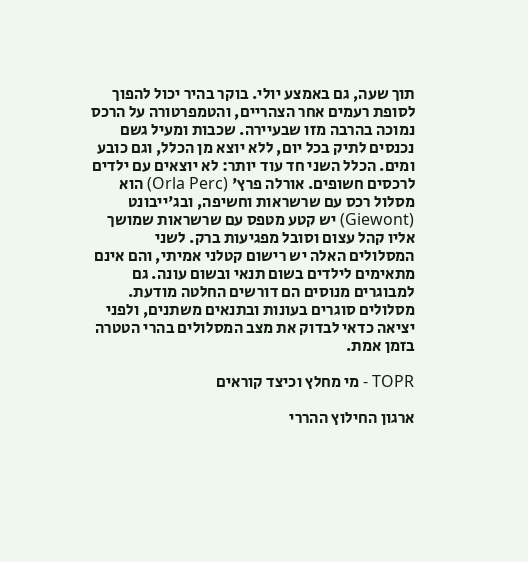תוך שעה, גם באמצע יולי. בוקר בהיר יכול להפוך לסופת רעמים אחר הצהריים, והטמפרטורה על הרכס נמוכה בהרבה מזו שבעיירה. שכבות ומעיל גשם נכנסים לתיק בכל יום, ללא יוצא מן הכלל, וגם כובע ומים. הכלל השני חד עוד יותר: לא יוצאים עם ילדים לרכסים חשופים. אורלה פרץ' (Orla Perc) הוא מסלול רכס עם שרשראות וחשיפה, ובג'ייבונט (Giewont) יש קטע מטפס עם שרשראות שמושך אליו קהל עצום וסובל מפגיעות ברק. לשני המסלולים האלה יש רישום קטלני אמיתי, והם אינם מתאימים לילדים בשום תנאי ובשום עונה. גם למבוגרים מנוסים הם דורשים החלטה מודעת. מסלולים סוגרים בעונות ובתנאים משתנים, ולפני יציאה כדאי לבדוק את מצב המסלולים בהרי הטטרה בזמן אמת.

TOPR - מי מחלץ וכיצד קוראים

ארגון החילוץ ההררי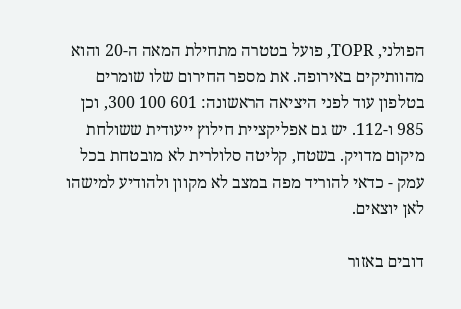הפולני, TOPR, פועל בטטרה מתחילת המאה ה-20 והוא מהוותיקים באירופה. את מספר החירום שלו שומרים בטלפון עוד לפני היציאה הראשונה: 601 100 300, וכן 985 ו-112. יש גם אפליקציית חילוץ ייעודית ששולחת מיקום מדויק. בשטח, קליטה סלולרית לא מובטחת בכל עמק - כדאי להוריד מפה במצב לא מקוון ולהודיע למישהו לאן יוצאים.

דובים באזור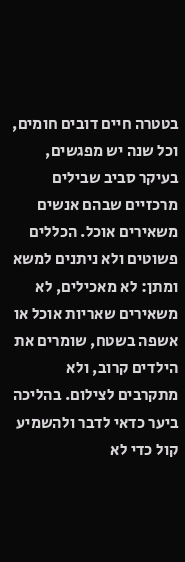בטטרה חיים דובים חומים, וכל שנה יש מפגשים, בעיקר סביב שבילים מרכזיים שבהם אנשים משאירים אוכל. הכללים פשוטים ולא ניתנים למשא ומתן: לא מאכילים, לא משאירים שאריות אוכל או אשפה בשטח, שומרים את הילדים קרוב, ולא מתקרבים לצילום. בהליכה ביער כדאי לדבר ולהשמיע קול כדי לא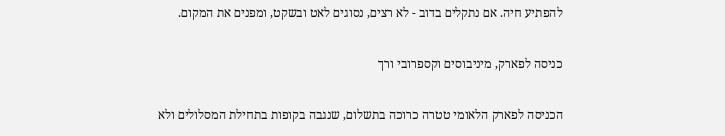להפתיע חיה. אם נתקלים בדוב - לא רצים, נסוגים לאט ובשקט, ומפנים את המקום.

כניסה לפארק, מיניבוסים וקספרובי ורך

הכניסה לפארק הלאומי טטרה כרוכה בתשלום, שנגבה בקופות בתחילת המסלולים ולא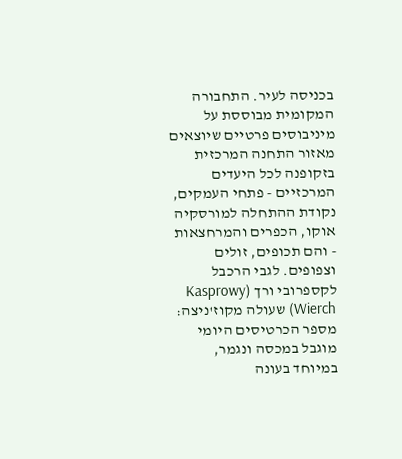בכניסה לעיר. התחבורה המקומית מבוססת על מיניבוסים פרטיים שיוצאים מאזור התחנה המרכזית בזקופנה לכל היעדים המרכזיים - פתחי העמקים, נקודת ההתחלה למורסקיה אוקו, הכפרים והמרחצאות - והם תכופים, זולים וצפופים. לגבי הרכבל לקספרובי ורך (Kasprowy Wierch) שעולה מקוז'ניצה: מספר הכרטיסים היומי מוגבל במכסה ונגמר, במיוחד בעונה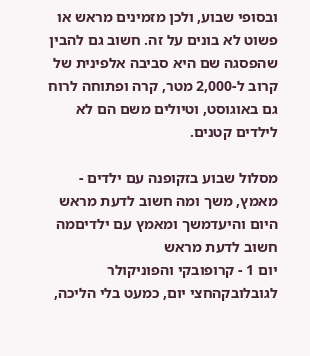ובסופי שבוע, ולכן מזמינים מראש או פשוט לא בונים על זה. חשוב גם להבין שהפסגה שם היא סביבה אלפינית של קרוב ל-2,000 מטר, קרה ופתוחה לרוח גם באוגוסט, וטיולים משם הם לא לילדים קטנים.

מסלול שבוע בזקופנה עם ילדים - מאמץ, משך ומה חשוב לדעת מראש
היום והיעדמשך ומאמץ עם ילדיםמה חשוב לדעת מראש
יום 1 - קרופובקי והפוניקולר לגובלובקהחצי יום, כמעט בלי הליכה,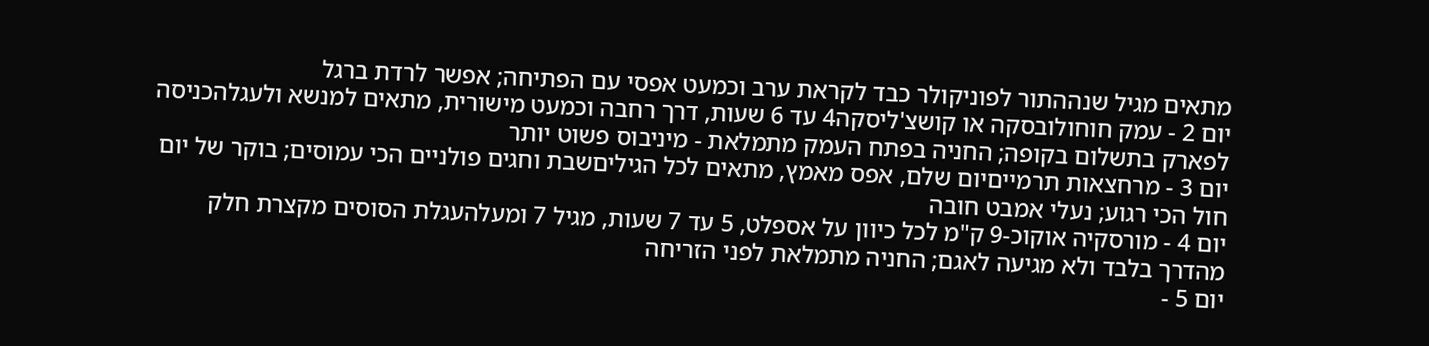מתאים מגיל שנההתור לפוניקולר כבד לקראת ערב וכמעט אפסי עם הפתיחה; אפשר לרדת ברגל
יום 2 - עמק חוחולובסקה או קושצ'ליסקה4 עד 6 שעות, דרך רחבה וכמעט מישורית, מתאים למנשא ולעגלהכניסה לפארק בתשלום בקופה; החניה בפתח העמק מתמלאת - מיניבוס פשוט יותר
יום 3 - מרחצאות תרמייםיום שלם, אפס מאמץ, מתאים לכל הגיליםשבת וחגים פולניים הכי עמוסים; בוקר של יום חול הכי רגוע; נעלי אמבט חובה
יום 4 - מורסקיה אוקוכ-9 ק"מ לכל כיוון על אספלט, 5 עד 7 שעות, מגיל 7 ומעלהעגלת הסוסים מקצרת חלק מהדרך בלבד ולא מגיעה לאגם; החניה מתמלאת לפני הזריחה
יום 5 -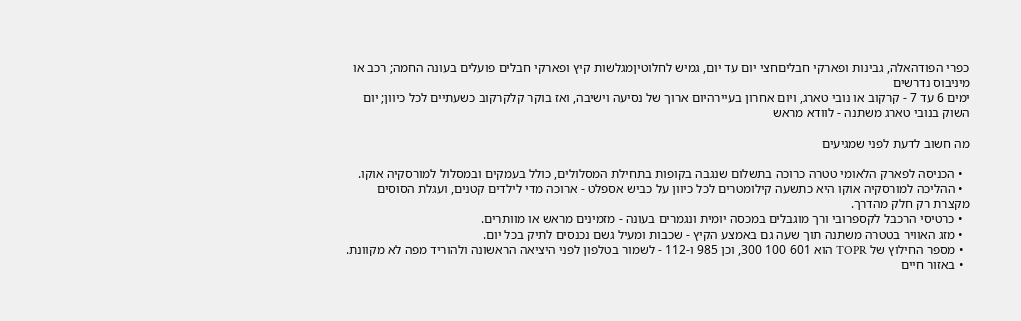כפרי הפודהאלה, גבינות ופארקי חבליםחצי יום עד יום, גמיש לחלוטיןמגלשות קיץ ופארקי חבלים פועלים בעונה החמה; רכב או מיניבוס נדרשים
ימים 6 עד 7 - קרקוב או נובי טארג, ויום אחרון בעיירהיום ארוך של נסיעה וישיבה, ואז בוקר קלקרקוב כשעתיים לכל כיוון; יום השוק בנובי טארג משתנה - לוודא מראש

מה חשוב לדעת לפני שמגיעים

  • הכניסה לפארק הלאומי טטרה כרוכה בתשלום שנגבה בקופות בתחילת המסלולים, כולל בעמקים ובמסלול למורסקיה אוקו.
  • ההליכה למורסקיה אוקו היא כתשעה קילומטרים לכל כיוון על כביש אספלט - ארוכה מדי לילדים קטנים, ועגלת הסוסים מקצרת רק חלק מהדרך.
  • כרטיסי הרכבל לקספרובי ורך מוגבלים במכסה יומית ונגמרים בעונה - מזמינים מראש או מוותרים.
  • מזג האוויר בטטרה משתנה תוך שעה גם באמצע הקיץ - שכבות ומעיל גשם נכנסים לתיק בכל יום.
  • מספר החילוץ של TOPR הוא 601 100 300, וכן 985 ו-112 - לשמור בטלפון לפני היציאה הראשונה ולהוריד מפה לא מקוונת.
  • באזור חיים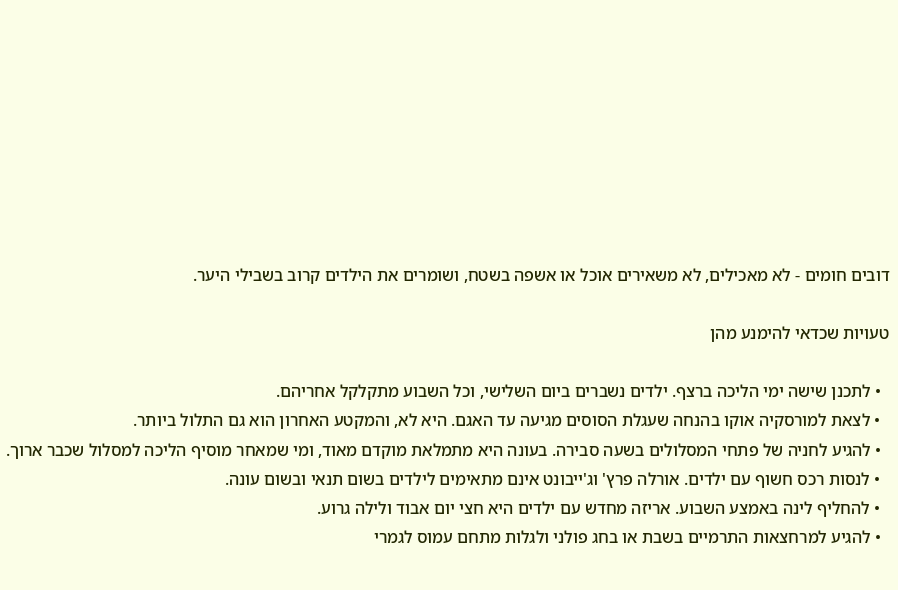דובים חומים - לא מאכילים, לא משאירים אוכל או אשפה בשטח, ושומרים את הילדים קרוב בשבילי היער.

טעויות שכדאי להימנע מהן

  • לתכנן שישה ימי הליכה ברצף. ילדים נשברים ביום השלישי, וכל השבוע מתקלקל אחריהם.
  • לצאת למורסקיה אוקו בהנחה שעגלת הסוסים מגיעה עד האגם. היא לא, והמקטע האחרון הוא גם התלול ביותר.
  • להגיע לחניה של פתחי המסלולים בשעה סבירה. בעונה היא מתמלאת מוקדם מאוד, ומי שמאחר מוסיף הליכה למסלול שכבר ארוך.
  • לנסות רכס חשוף עם ילדים. אורלה פרץ' וג'ייבונט אינם מתאימים לילדים בשום תנאי ובשום עונה.
  • להחליף לינה באמצע השבוע. אריזה מחדש עם ילדים היא חצי יום אבוד ולילה גרוע.
  • להגיע למרחצאות התרמיים בשבת או בחג פולני ולגלות מתחם עמוס לגמרי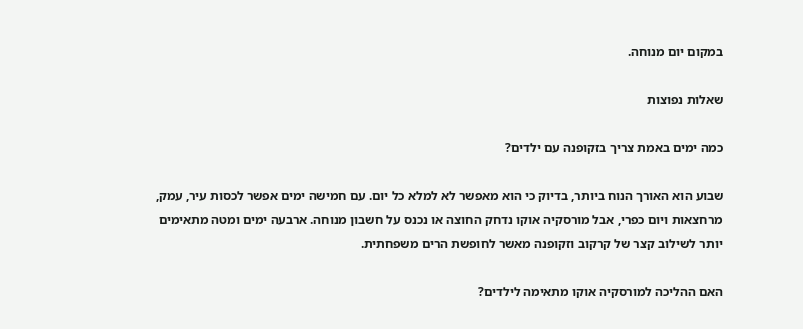במקום יום מנוחה.

שאלות נפוצות

כמה ימים באמת צריך בזקופנה עם ילדים?

שבוע הוא האורך הנוח ביותר, בדיוק כי הוא מאפשר לא למלא כל יום. עם חמישה ימים אפשר לכסות עיר, עמק, מרחצאות ויום כפרי, אבל מורסקיה אוקו נדחק החוצה או נכנס על חשבון מנוחה. ארבעה ימים ומטה מתאימים יותר לשילוב קצר של קרקוב וזקופנה מאשר לחופשת הרים משפחתית.

האם ההליכה למורסקיה אוקו מתאימה לילדים?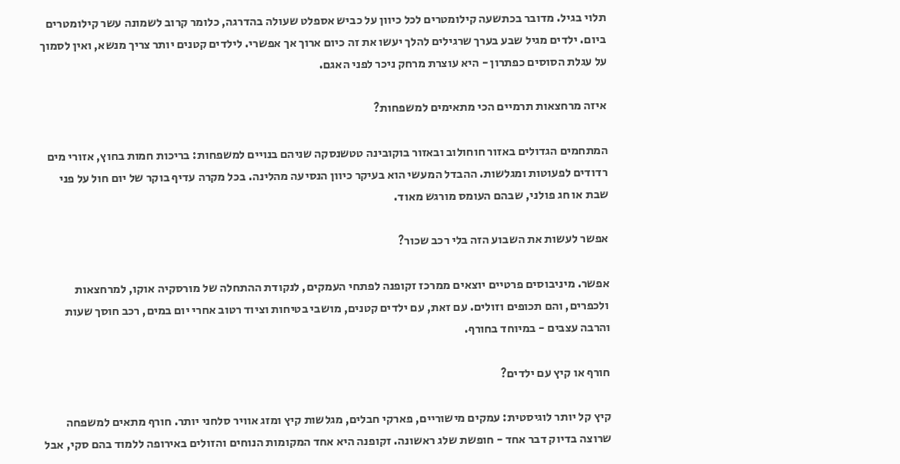תלוי בגיל. מדובר בכתשעה קילומטרים לכל כיוון על כביש אספלט שעולה בהדרגה, כלומר קרוב לשמונה עשר קילומטרים ביום. ילדים מגיל שבע בערך שרגילים להלך יעשו את זה כיום ארוך אך אפשרי. לילדים קטנים יותר צריך מנשא, ואין לסמוך על עגלת הסוסים כפתרון - היא עוצרת מרחק ניכר לפני האגם.

איזה מרחצאות תרמיים הכי מתאימים למשפחות?

המתחמים הגדולים באזור חוחולוב ובאזור בוקובינה טטשנסקה שניהם בנויים למשפחות: בריכות חמות בחוץ, אזורי מים רדודים לפעוטות ומגלשות. ההבדל המעשי הוא בעיקר כיוון הנסיעה מהלינה. בכל מקרה עדיף בוקר של יום חול על פני שבת או חג פולני, שבהם העומס מורגש מאוד.

אפשר לעשות את השבוע הזה בלי רכב שכור?

אפשר. מיניבוסים פרטיים יוצאים ממרכז זקופנה לפתחי העמקים, לנקודת ההתחלה של מורסקיה אוקו, למרחצאות ולכפרים, והם תכופים וזולים. עם זאת, עם ילדים קטנים, מושבי בטיחות וציוד רטוב אחרי יום במים, רכב חוסך שעות והרבה עצבים - במיוחד בחורף.

חורף או קיץ עם ילדים?

קיץ קל יותר לוגיסטית: עמקים מישוריים, פארקי חבלים, מגלשות קיץ ומזג אוויר סלחני יותר. חורף מתאים למשפחה שרוצה בדיוק דבר אחד - חופשת שלג ראשונה. זקופנה היא אחד המקומות הנוחים והזולים באירופה ללמוד בהם סקי, אבל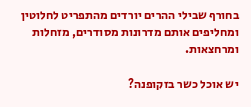בחורף שבילי ההרים יורדים מהתפריט לחלוטין ומחליפים אותם מדרונות מסודרים, מזחלות ומרחצאות.

יש אוכל כשר בזקופנה?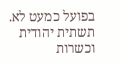בפועל כמעט לא. תשתית יהודית וכשרות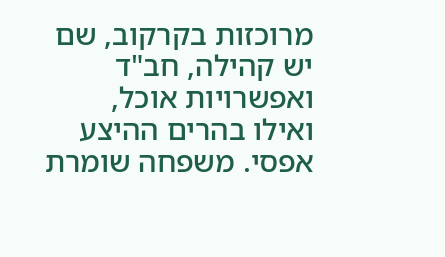מרוכזות בקרקוב, שם יש קהילה, חב"ד ואפשרויות אוכל, ואילו בהרים ההיצע אפסי. משפחה שומרת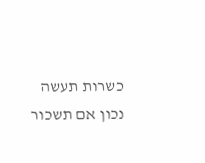כשרות תעשה נכון אם תשכור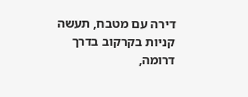דירה עם מטבח, תעשה קניות בקרקוב בדרך דרומה,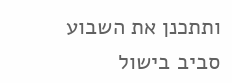ותתכנן את השבוע סביב בישול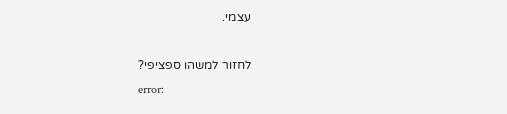עצמי.

לחזור למשהו ספציפי?
error: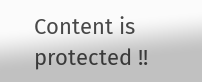Content is protected !!